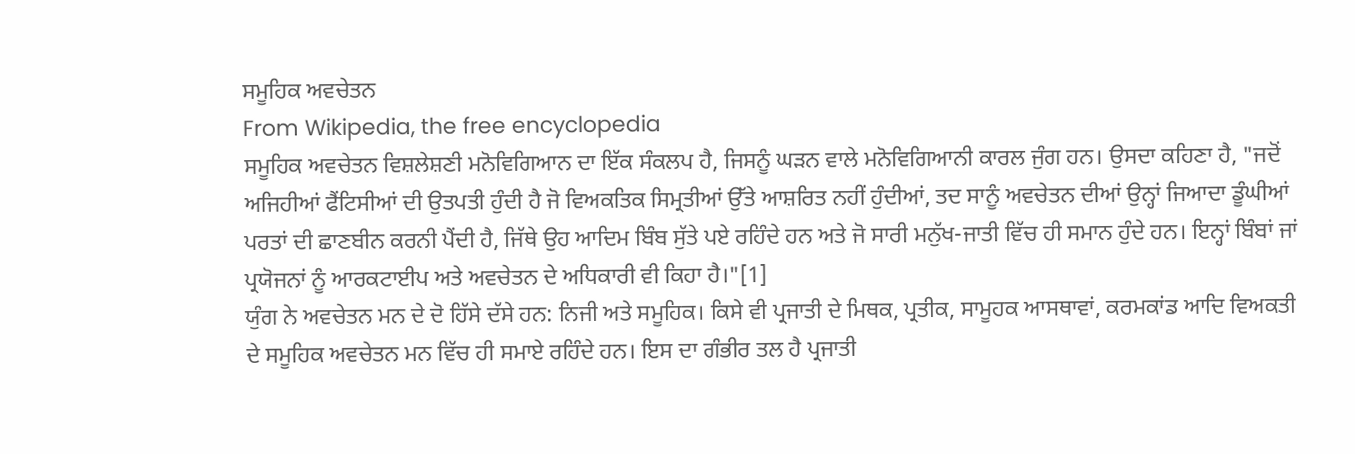ਸਮੂਹਿਕ ਅਵਚੇਤਨ
From Wikipedia, the free encyclopedia
ਸਮੂਹਿਕ ਅਵਚੇਤਨ ਵਿਸ਼ਲੇਸ਼ਣੀ ਮਨੋਵਿਗਿਆਨ ਦਾ ਇੱਕ ਸੰਕਲਪ ਹੈ, ਜਿਸਨੂੰ ਘੜਨ ਵਾਲੇ ਮਨੋਵਿਗਿਆਨੀ ਕਾਰਲ ਜੁੰਗ ਹਨ। ਉਸਦਾ ਕਹਿਣਾ ਹੈ, "ਜਦੋਂ ਅਜਿਹੀਆਂ ਫੈਂਟਿਸੀਆਂ ਦੀ ਉਤਪਤੀ ਹੁੰਦੀ ਹੈ ਜੋ ਵਿਅਕਤਿਕ ਸਿਮ੍ਰਤੀਆਂ ਉੱਤੇ ਆਸ਼ਰਿਤ ਨਹੀਂ ਹੁੰਦੀਆਂ, ਤਦ ਸਾਨੂੰ ਅਵਚੇਤਨ ਦੀਆਂ ਉਨ੍ਹਾਂ ਜਿਆਦਾ ਡੂੰਘੀਆਂ ਪਰਤਾਂ ਦੀ ਛਾਣਬੀਨ ਕਰਨੀ ਪੈਂਦੀ ਹੈ, ਜਿੱਥੇ ਉਹ ਆਦਿਮ ਬਿੰਬ ਸੁੱਤੇ ਪਏ ਰਹਿੰਦੇ ਹਨ ਅਤੇ ਜੋ ਸਾਰੀ ਮਨੁੱਖ-ਜਾਤੀ ਵਿੱਚ ਹੀ ਸਮਾਨ ਹੁੰਦੇ ਹਨ। ਇਨ੍ਹਾਂ ਬਿੰਬਾਂ ਜਾਂ ਪ੍ਰਯੋਜਨਾਂ ਨੂੰ ਆਰਕਟਾਈਪ ਅਤੇ ਅਵਚੇਤਨ ਦੇ ਅਧਿਕਾਰੀ ਵੀ ਕਿਹਾ ਹੈ।"[1]
ਯੁੰਗ ਨੇ ਅਵਚੇਤਨ ਮਨ ਦੇ ਦੋ ਹਿੱਸੇ ਦੱਸੇ ਹਨ: ਨਿਜੀ ਅਤੇ ਸਮੂਹਿਕ। ਕਿਸੇ ਵੀ ਪ੍ਰਜਾਤੀ ਦੇ ਮਿਥਕ, ਪ੍ਰਤੀਕ, ਸਾਮੂਹਕ ਆਸਥਾਵਾਂ, ਕਰਮਕਾਂਡ ਆਦਿ ਵਿਅਕਤੀ ਦੇ ਸਮੂਹਿਕ ਅਵਚੇਤਨ ਮਨ ਵਿੱਚ ਹੀ ਸਮਾਏ ਰਹਿੰਦੇ ਹਨ। ਇਸ ਦਾ ਗੰਭੀਰ ਤਲ ਹੈ ਪ੍ਰਜਾਤੀ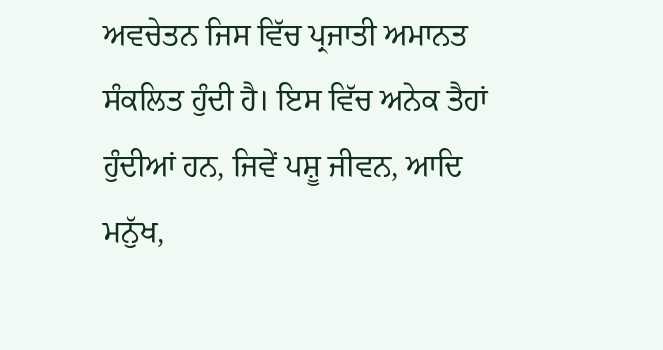ਅਵਚੇਤਨ ਜਿਸ ਵਿੱਚ ਪ੍ਰਜਾਤੀ ਅਮਾਨਤ ਸੰਕਲਿਤ ਹੁੰਦੀ ਹੈ। ਇਸ ਵਿੱਚ ਅਨੇਕ ਤੈਹਾਂ ਹੁੰਦੀਆਂ ਹਨ, ਜਿਵੇਂ ਪਸ਼ੂ ਜੀਵਨ, ਆਦਿ ਮਨੁੱਖ,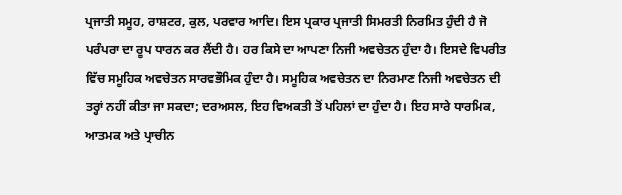ਪ੍ਰਜਾਤੀ ਸਮੂਹ, ਰਾਸ਼ਟਰ, ਕੁਲ, ਪਰਵਾਰ ਆਦਿ। ਇਸ ਪ੍ਰਕਾਰ ਪ੍ਰਜਾਤੀ ਸਿਮਰਤੀ ਨਿਰਮਿਤ ਹੁੰਦੀ ਹੈ ਜੋ ਪਰੰਪਰਾ ਦਾ ਰੂਪ ਧਾਰਨ ਕਰ ਲੈਂਦੀ ਹੈ। ਹਰ ਕਿਸੇ ਦਾ ਆਪਣਾ ਨਿਜੀ ਅਵਚੇਤਨ ਹੁੰਦਾ ਹੈ। ਇਸਦੇ ਵਿਪਰੀਤ ਵਿੱਚ ਸਮੂਹਿਕ ਅਵਚੇਤਨ ਸਾਰਵਭੌਮਿਕ ਹੁੰਦਾ ਹੈ। ਸਮੂਹਿਕ ਅਵਚੇਤਨ ਦਾ ਨਿਰਮਾਣ ਨਿਜੀ ਅਵਚੇਤਨ ਦੀ ਤਰ੍ਹਾਂ ਨਹੀਂ ਕੀਤਾ ਜਾ ਸਕਦਾ; ਦਰਅਸਲ, ਇਹ ਵਿਅਕਤੀ ਤੋਂ ਪਹਿਲਾਂ ਦਾ ਹੁੰਦਾ ਹੈ। ਇਹ ਸਾਰੇ ਧਾਰਮਿਕ, ਆਤਮਕ ਅਤੇ ਪ੍ਰਾਚੀਨ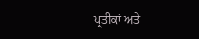ਪ੍ਰਤੀਕਾਂ ਅਤੇ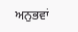ਅਨੁਭਵਾਂ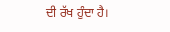ਦੀ ਰੱਖ ਹੁੰਦਾ ਹੈ।